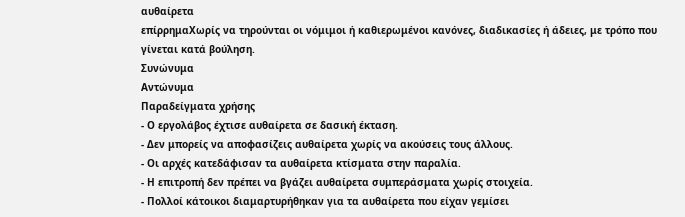αυθαίρετα
επίρρημαΧωρίς να τηρούνται οι νόμιμοι ή καθιερωμένοι κανόνες, διαδικασίες ή άδειες, με τρόπο που γίνεται κατά βούληση.
Συνώνυμα
Αντώνυμα
Παραδείγματα χρήσης
- Ο εργολάβος έχτισε αυθαίρετα σε δασική έκταση.
- Δεν μπορείς να αποφασίζεις αυθαίρετα χωρίς να ακούσεις τους άλλους.
- Οι αρχές κατεδάφισαν τα αυθαίρετα κτίσματα στην παραλία.
- Η επιτροπή δεν πρέπει να βγάζει αυθαίρετα συμπεράσματα χωρίς στοιχεία.
- Πολλοί κάτοικοι διαμαρτυρήθηκαν για τα αυθαίρετα που είχαν γεμίσει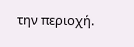την περιοχή.